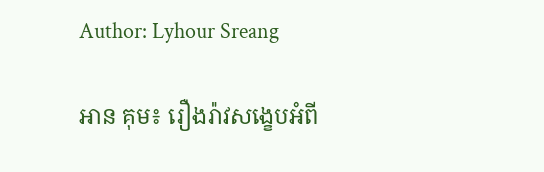Author: Lyhour Sreang

អាន គុម៖ រឿងរ៉ាវសង្ខេបអំពី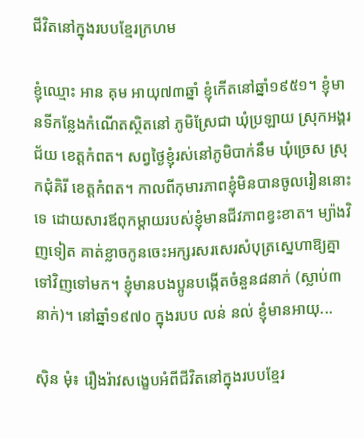ជីវិតនៅក្នុងរបបខ្មែរក្រហម

ខ្ញុំឈ្មោះ អាន គុម អាយុ៧៣ឆ្នាំ ខ្ញុំកើតនៅឆ្នាំ១៩៥១។ ខ្ញុំមានទីកន្លែងកំណើតស្ថិតនៅ ភូមិស្រែជា ឃុំប្រឡាយ ស្រុកអង្គរជ័យ ខេត្តកំពត។ សព្វថ្ងៃខ្ញុំរស់នៅភូមិបាក់នឹម ឃុំច្រេស ស្រុកជុំគិរី ខេត្តកំពត។ កាលពីកុមារភាពខ្ញុំមិនបានចូលរៀននោះទេ ដោយសារឪពុកម្ដាយរបស់ខ្ញុំមានជីវភាពខ្វះខាត។ ម្យ៉ាងវិញទៀត គាត់ខ្លាចកូនចេះអក្សរសរសេរសំបុត្រស្នេហាឱ្យគ្នាទៅវិញទៅមក។ ខ្ញុំមានបងប្អូនបង្កើតចំនួន៨នាក់ (ស្លាប់៣នាក់)។ នៅឆ្នាំ១៩៧០ ក្នុងរបប លន់ នល់ ខ្ញុំមានអាយុ...

ស៊ិន មុំ៖ រឿងរ៉ាវសង្ខេបអំពីជីវិតនៅក្នុងរបបខ្មែរ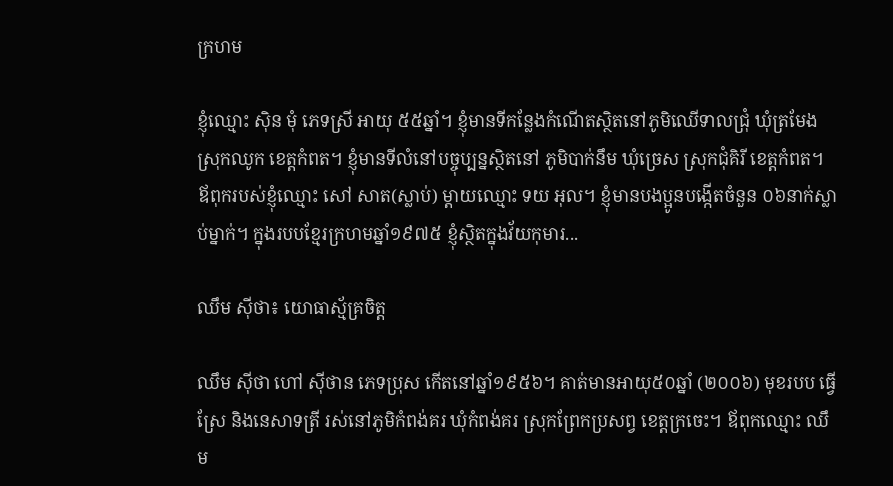ក្រហម

ខ្ញុំឈ្មោះ ស៊ិន មុំ ភេទស្រី អាយុ ៥៥ឆ្នាំ។ ខ្ញុំមានទីកន្លែងកំណើតស្ថិតនៅភូមិឈើទាលជ្រុំ ឃុំត្រមែង ស្រុកឈូក ខេត្តកំពត។ ខ្ញុំមានទីលំនៅបច្ចុប្បន្នស្ថិតនៅ ភូមិបាក់នឹម ឃុំច្រេស ស្រុកជុំគិរី ខេត្តកំពត។ ឪពុករបស់ខ្ញុំឈ្មោះ សៅ សាត(ស្លាប់) ម្តាយឈ្មោះ ទយ អុល។ ខ្ញុំមានបងប្អូនបង្កើតចំនួន ០៦នាក់ស្លាប់ម្នាក់។ ក្នុងរបបខ្មែរក្រហមឆ្នាំ១៩៧៥ ខ្ញុំស្ថិតក្នុងវ័យកុមារ...

ឈឹម ស៊ីថា៖ យោធាស្ម័គ្រចិត្ត

ឈឹម ស៊ីថា ហៅ ស៊ីថាន ភេទប្រុស កើតនៅឆ្នាំ១៩៥៦។ គាត់មានអាយុ៥០ឆ្នាំ (២០០៦) មុខរបប ធ្វើស្រែ និងនេសាទត្រី រស់នៅភូមិកំពង់គរ ឃុំកំពង់គរ ស្រុកព្រែកប្រសព្វ ខេត្តក្រចេះ។ ឪពុកឈ្មោះ ឈឹម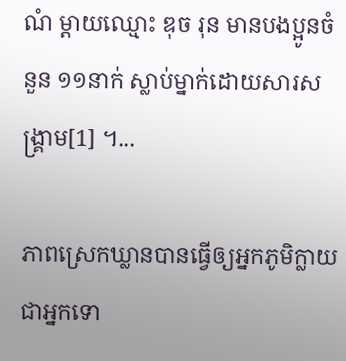ណំ ម្ដាយឈ្មោះ ឌុច រុន មានបងប្អូនចំនួន ១១នាក់ ស្លាប់ម្នាក់ដោយសារសង្រ្គាម[1] ។...

ភាពស្រេកឃ្លានបានធ្វើឲ្យអ្នកភូមិក្លាយជាអ្នកទោ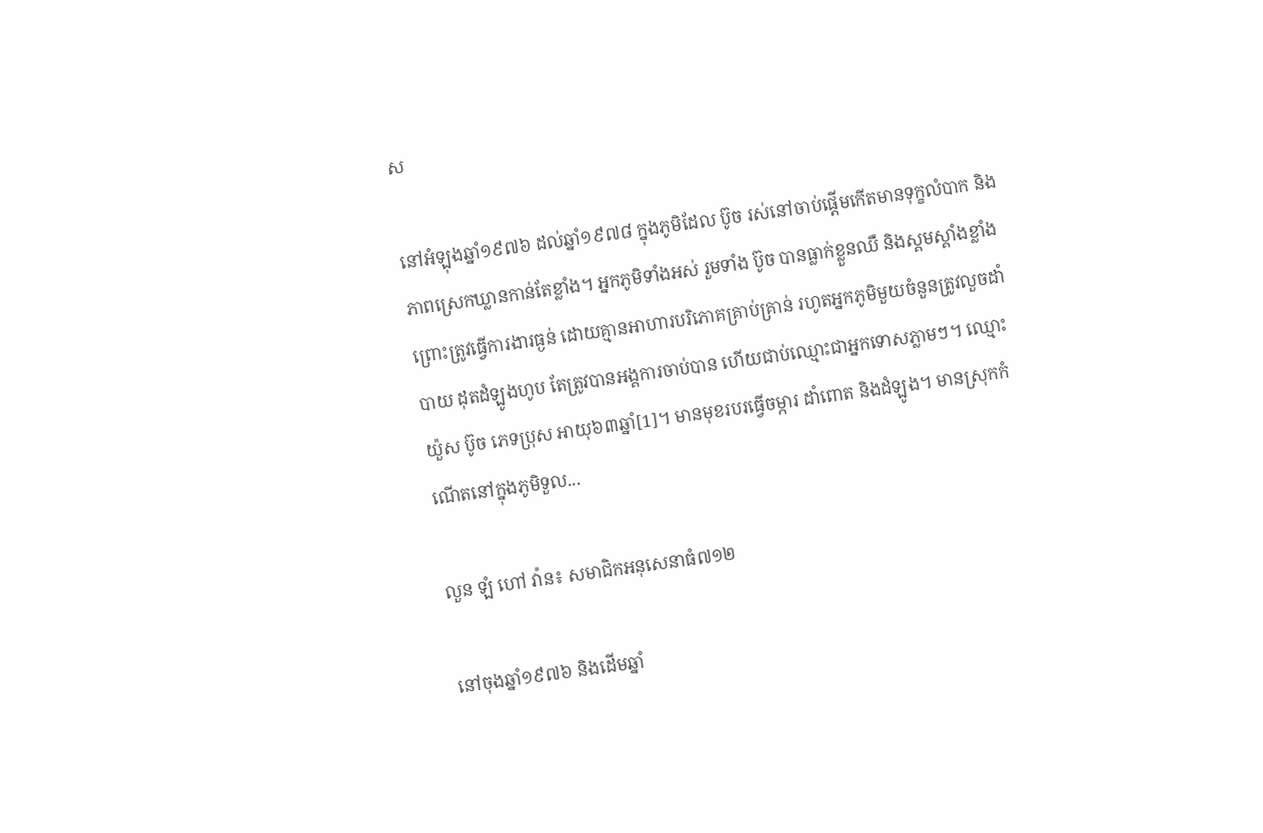ស

នៅអំឡុងឆ្នាំ១៩៧៦ ដល់ឆ្នាំ១៩៧៨ ក្នុងភូមិដែល ប៊ូច រស់នៅចាប់ផ្ដើមកើតមានទុក្ខលំបាក និងភាពស្រេកឃ្លានកាន់តែខ្លាំង។ អ្នកភូមិទាំងអស់ រួមទាំង ប៊ូច បានធ្លាក់ខ្លួនឈឺ និងស្គមស្គាំងខ្លាំងព្រោះត្រូវធ្វើការងារធ្ងន់ ដោយគ្មានអាហារបរិភោគគ្រាប់គ្រាន់ រហូតអ្នកភូមិមួយចំនួនត្រូវលួចដាំបាយ ដុតដំឡូងហូប តែត្រូវបានអង្គការចាប់បាន ហើយជាប់ឈ្មោះជាអ្នកទោសភ្លាមៗ។ ឈ្មោះ យ៉ួស ប៊ូច ភេទប្រុស អាយុ៦៣ឆ្នាំ[1]។ មានមុខរបរធ្វើចម្ការ ដាំពោត និងដំឡូង។ មានស្រុកកំណើតនៅក្នុងភូមិទួល...

លួន ឡំ ហៅ វ៉ាន៖ សមាជិកអនុសេនាធំ៧១២

នៅចុងឆ្នាំ១៩៧៦ និងដើមឆ្នាំ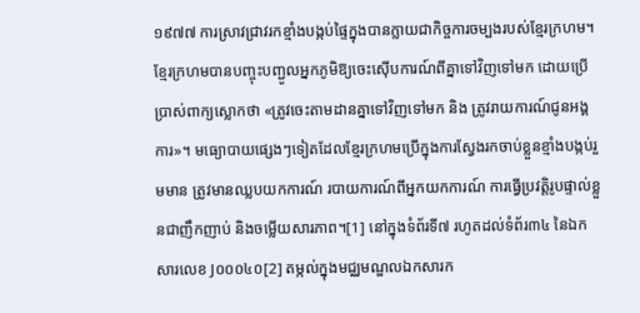១៩៧៧ ការស្រាវជ្រាវរកខ្មាំងបង្កប់ផ្ទៃក្នុងបានក្លាយជាកិច្ចការចម្បងរបស់ខ្មែរក្រហម។ ខ្មែរក្រហមបានបញ្ចុះបញ្ជូលអ្នកភូមិឱ្យចេះស៊ើបការណ៍ពីគ្នាទៅវិញទៅមក ដោយប្រើប្រាស់ពាក្យស្លោកថា «ត្រូវចេះតាមដានគ្នាទៅវិញទៅមក និង ត្រូវរាយការណ៍ជូនអង្គការ»។ មធ្យោបាយផ្សេងៗទៀតដែលខ្មែរក្រហមប្រើក្នុងការស្វែងរកចាប់ខ្លួនខ្មាំងបង្កប់រួមមាន ត្រូវមានឈ្លបយកការណ៍ របាយការណ៍ពីអ្នកយកការណ៍ ការធ្វើប្រវត្តិរូបផ្ទាល់ខ្លួនជាញឹកញាប់ និងចម្លើយសារភាព។[1] នៅក្នុងទំព័រទី៧ រហូតដល់ទំព័រ៣៤ នៃឯកសារលេខ J០០០៤០[2] តម្កល់ក្នុងមជ្ឈមណ្ឌលឯកសារក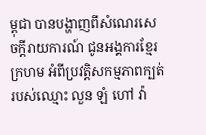ម្ពុជា បានបង្ហាញពីសំណេរសេចក្ដីរាយការណ៍ ជូនអង្គការខ្មែរក្រហម អំពីប្រវត្តិសកម្មភាពក្បត់របស់ឈ្មោះ លួន ឡំ ហៅ វ៉ា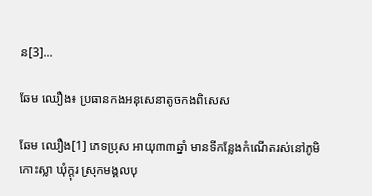ន[3]...

ឆែម ឈឿង៖ ប្រធានកងអនុសេនាតូចកងពិសេស

ឆែម ឈឿង[1] ភេទប្រុស អាយុ៣៣ឆ្នាំ មានទីកន្លែងកំណើតរស់នៅភូមិកោះស្លា ឃុំក្តុរ ស្រុកមង្គលបុ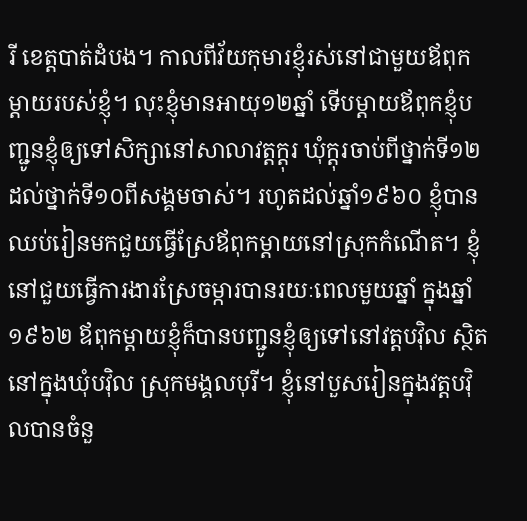រី ខេត្តបាត់ដំបង។ កាលពីវ័យកុមារខ្ញុំរស់នៅជាមួយឪពុកម្ដាយរបស់ខ្ញុំ។ លុះខ្ញុំមានអាយុ១២ឆ្នាំ ទើបម្ដាយឪពុកខ្ញុំបញ្ជូនខ្ញុំឲ្យទៅសិក្សានៅសាលាវត្តក្ដុរ ឃុំក្តុរចាប់ពីថ្នាក់ទី១២ ដល់ថ្នាក់ទី១០ពីសង្គមចាស់។ រហូតដល់ឆ្នាំ១៩៦០ ខ្ញុំបានឈប់រៀនមកជួយធ្វើស្រែឪពុកម្ដាយនៅស្រុកកំណើត។ ខ្ញុំនៅជួយធ្វើការងារស្រែចម្ការបានរយៈពេលមួយឆ្នាំ ក្នុងឆ្នាំ១៩៦២ ឪពុកម្ដាយខ្ញុំក៏បានបញ្ជូនខ្ញុំឲ្យទៅនៅវត្តបវ៉ិល ស្ថិតនៅក្នុងឃុំបវ៉ិល ស្រុកមង្គលបុរី។ ខ្ញុំនៅបួសរៀនក្នុងវត្តបវ៉ិលបានចំនួ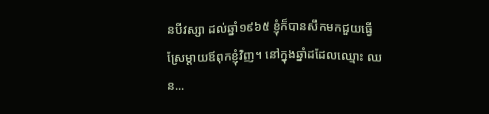នបីវស្សា ដល់ឆ្នាំ១៩៦៥ ខ្ញុំក៏បានសឹកមកជួយធ្វើស្រែម្ដាយឪពុកខ្ញុំវិញ។ នៅក្នុងឆ្នាំដដែលឈ្មោះ ឈន...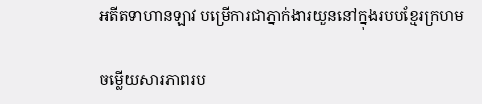អតីតទាហានឡាវ បម្រើការជាភ្នាក់ងារយួននៅក្នុងរបបខ្មែរក្រហម

ចម្លើយសារភាពរប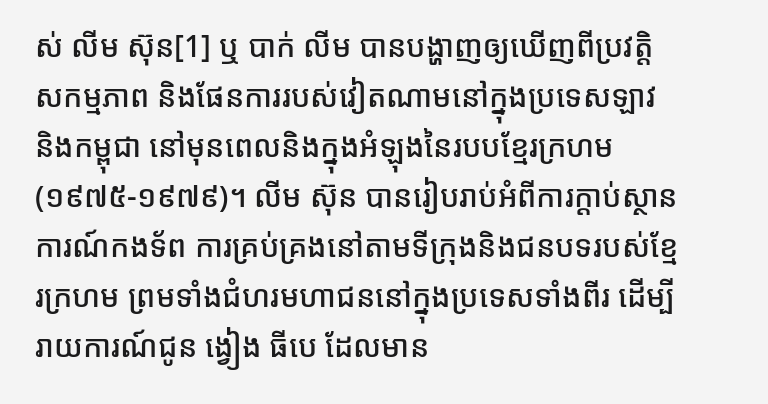ស់ លីម ស៊ុន[1] ឬ បាក់ លីម បានបង្ហាញឲ្យឃើញពីប្រវត្តិសកម្មភាព និងផែនការរបស់វៀតណាមនៅក្នុងប្រទេសឡាវ និងកម្ពុជា នៅមុនពេលនិងក្នុងអំឡុងនៃរបបខ្មែរក្រហម (១៩៧៥-១៩៧៩)។ លីម ស៊ុន បានរៀបរាប់អំពីការក្តាប់ស្ថានការណ៍កងទ័ព ការគ្រប់គ្រងនៅតាមទីក្រុងនិងជនបទរបស់ខ្មែរក្រហម ព្រមទាំងជំហរមហាជននៅក្នុងប្រទេសទាំងពីរ ដើម្បីរាយការណ៍ជូន ង្វៀង ធីបេ ដែលមាន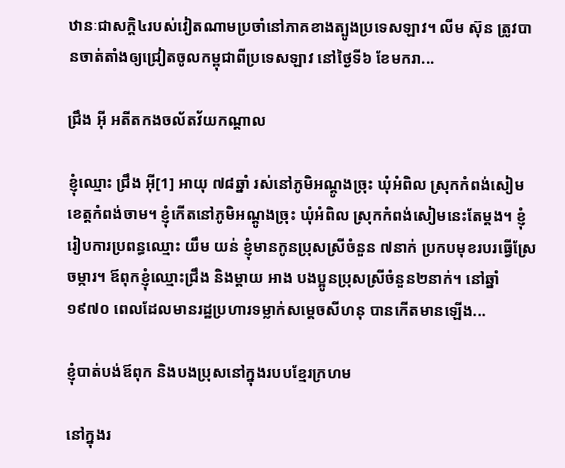ឋានៈជាសក្តិ៤របស់វៀតណាមប្រចាំនៅភាគខាងត្បូងប្រទេសឡាវ។ លីម ស៊ុន ត្រូវបានចាត់តាំងឲ្យជ្រៀតចូលកម្ពុជាពីប្រទេសឡាវ នៅថ្ងៃទី៦ ខែមករា...

ជ្រឹង អ៊ី អតីតកងចល័តវ័យកណ្ដាល

ខ្ញុំឈ្មោះ ជ្រឹង អ៊ី[1] អាយុ ៧៨ឆ្នាំ រស់នៅភូមិអណ្ដូងច្រុះ ឃុំអំពិល ស្រុកកំពង់សៀម ខេត្តកំពង់ចាម។ ខ្ញុំកើតនៅភូមិអណ្ដូងច្រុះ ឃុំអំពិល ស្រុកកំពង់សៀមនេះតែម្ដង។ ខ្ញុំរៀបការប្រពន្ធឈ្មោះ យឹម យន់ ខ្ញុំមានកូនប្រុសស្រីចំនួន ៧នាក់ ប្រកបមុខរបរធ្វើស្រែចម្ការ។ ឪពុកខ្ញុំឈ្មោះជ្រឹង និងម្ដាយ អាង បងប្អូនប្រុសស្រីចំនួន២នាក់។ នៅឆ្នាំ១៩៧០ ពេលដែលមានរដ្ឋប្រហារទម្លាក់សម្តេចសីហនុ បានកើតមានឡើង...

ខ្ញុំបាត់បង់ឪពុក និងបងប្រុសនៅក្នុងរបបខ្មែរក្រហម

នៅក្នុងរ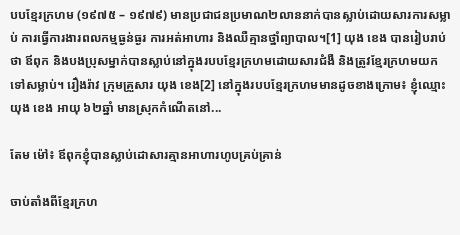បបខ្មែរក្រហម (១៩៧៥ – ១៩៧៩) មានប្រជាជនប្រមាណ២លាននាក់បានស្លាប់ដោយសារការសម្លាប់ ការធ្វើការងារពលកម្មធ្ងន់ធ្ងរ ការអត់អាហារ និងឈឺគ្មានថ្នាំព្យាបាល។[1] យុង ខេង បានរៀបរាប់ថា ឪពុក និងបងប្រុសម្នាក់បានស្លាប់នៅក្នុងរបបខ្មែរក្រហមដោយសារជំងឺ និងត្រូវខ្មែរក្រហមយកទៅសម្លាប់។ រឿងរ៉ាវ ក្រុមគ្រួសារ យុង ខេង[2] នៅក្នុងរបបខ្មែរក្រហមមានដូចខាងក្រោម៖ ខ្ញុំឈ្មោះ យុង ខេង អាយុ ៦២ឆ្នាំ មានស្រុកកំណើតនៅ...

តែម ម៉ៅ៖ ឪពុកខ្ញុំបានស្លាប់ដោសារគ្មានអាហារហូបគ្រប់គ្រាន់

ចាប់តាំងពីខ្មែរក្រហ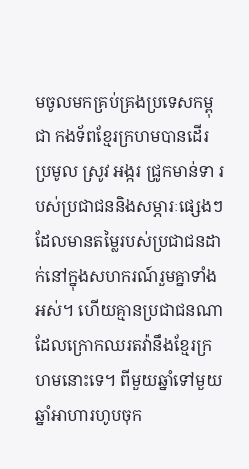មចូលមកគ្រប់គ្រងប្រទេសកម្ពុជា កងទ័ពខ្មែរក្រហមបានដើរប្រមូល ស្រូវ អង្ករ ជ្រូកមាន់ទា របស់ប្រជាជននិងសម្ភារៈផ្សេងៗដែលមានតម្លៃរបស់ប្រជាជនដាក់នៅក្នុងសហករណ៍រួមគ្នាទាំងអស់។ ហើយគ្មានប្រជាជនណាដែលក្រោកឈរតវ៉ានឹងខ្មែរក្រហមនោះទេ។ ពីមួយឆ្នាំទៅមួយឆ្នាំអាហារហូបចុក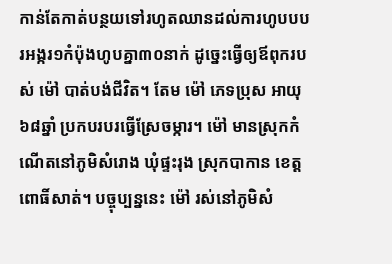កាន់តែកាត់បន្ថយទៅរហូតឈានដល់ការហូបបបរអង្ករ១កំប៉ុងហូបគ្នា៣០នាក់ ដូច្នេះធ្វើឲ្យឪពុករបស់ ម៉ៅ បាត់បង់ជីវិត។ តែម ម៉ៅ ភេទប្រុស អាយុ ៦៨ឆ្នាំ ប្រកបរបរធ្វើស្រែចម្ការ។ ម៉ៅ មានស្រុកកំណើតនៅភូមិសំរោង ឃុំផ្ទះរុង ស្រុកបាកាន ខេត្តពោធិ៍សាត់។ បច្ចុប្បន្ននេះ ម៉ៅ រស់នៅភូមិសំ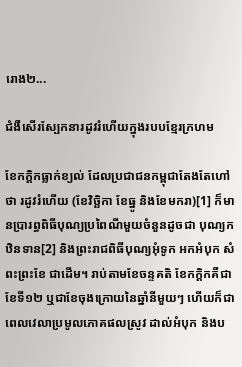រោង២...

ជំងឺសើរស្បែកនារដូវរំហើយក្នុងរបបខ្មែរក្រហម

ខែកក្តិកធ្លាក់ខ្យល់ ដែលប្រជាជនកម្ពុជាតែងតែហៅថា រដូវរំហើយ (ខែវិច្ឆិកា ខែធ្នូ និងខែមករា)[1] ក៏មានប្រារព្ធពិធីបុណ្យប្រពៃណីមួយចំនួនដូចជា បុណ្យកឋិនទាន[2] និងព្រះរាជពិធីបុណ្យអុំទូក អកអំបុក សំពះព្រះខែ ជាដើម។ រាប់តាមខែចន្ទគតិ ខែកក្តិកគឺជាខែទី១២ ឬជាខែចុងក្រោយនៃឆ្នាំនីមួយៗ ហើយក៏ជាពេលវេលាប្រមូលភោគផលស្រូវ ដាល់អំបុក និងប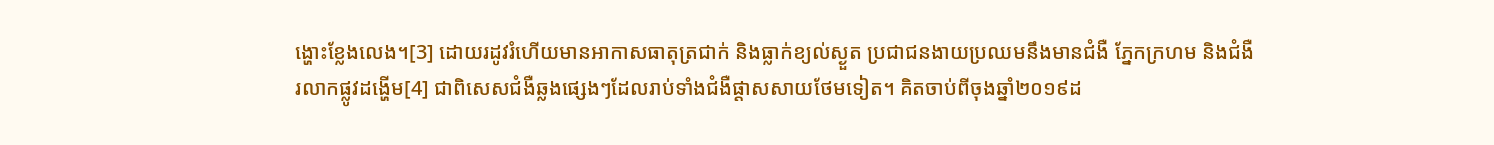ង្ហោះខ្លែងលេង។[3] ដោយរដូវរំហើយមានអាកាសធាតុត្រជាក់ និងធ្លាក់ខ្យល់ស្ងួត ប្រជាជនងាយប្រឈមនឹងមានជំងឺ ភ្នែកក្រហម និងជំងឺរលាកផ្លូវដង្ហើម[4] ជាពិសេសជំងឺឆ្លងផ្សេងៗដែលរាប់ទាំងជំងឺផ្តាសសាយថែមទៀត។ គិតចាប់ពីចុងឆ្នាំ២០១៩ដ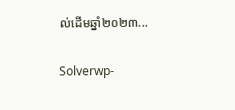ល់ដើមឆ្នាំ២០២៣...

Solverwp-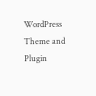WordPress Theme and Plugin